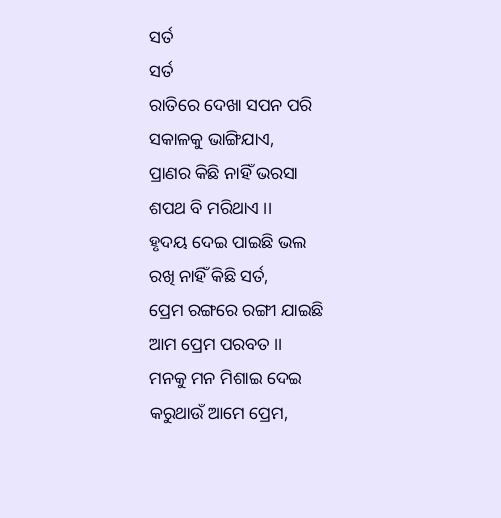ସର୍ତ
ସର୍ତ
ରାତିରେ ଦେଖା ସପନ ପରି
ସକାଳକୁ ଭାଙ୍ଗିଯାଏ,
ପ୍ରାଣର କିଛି ନାହିଁ ଭରସା
ଶପଥ ବି ମରିଥାଏ ।।
ହୃଦୟ ଦେଇ ପାଇଛି ଭଲ
ରଖି ନାହିଁ କିଛି ସର୍ତ,
ପ୍ରେମ ରଙ୍ଗରେ ରଙ୍ଗୀ ଯାଇଛି
ଆମ ପ୍ରେମ ପରବତ ।।
ମନକୁ ମନ ମିଶାଇ ଦେଇ
କରୁଥାଉଁ ଆମେ ପ୍ରେମ,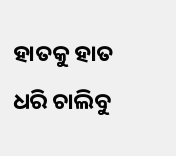ହାତକୁ ହାତ ଧରି ଚାଲିବୁ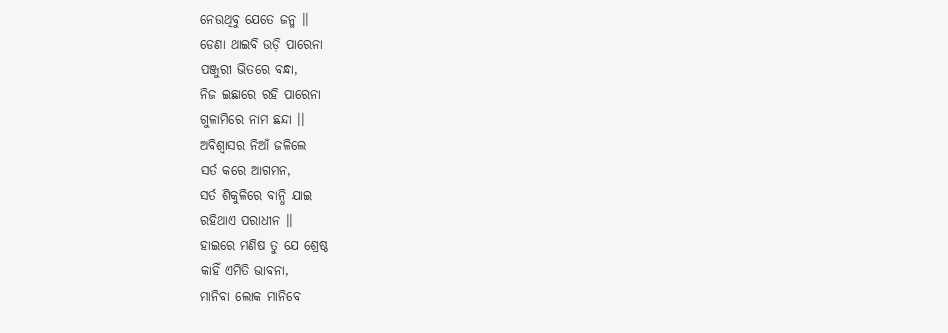ନେଉଥିବୁ ଯେତେ ଜନ୍ମ ।।
ଡେଣା ଥାଇବି ଉଡ଼ି ପାରେନା
ପଞ୍ଜୁରୀ ଭିତରେ ବନ୍ଧା,
ନିଜ ଇଛାରେ ରହି ପାରେନା
ଗୁଳାମିରେ ନାମ ଛନ୍ଦା ।।
ଅବିଶ୍ୱାସର ନିଆଁ ଜଳିଲେ
ସର୍ତ କରେ ଆଗମନ,
ସର୍ତ ଶିକୁଳିରେ ବାନ୍ଧି ଯାଇ
ରହିଥାଏ ପରାଧୀନ ।।
ହାଇରେ ମଣିଷ ତୁ ଯେ ଶ୍ରେଷ୍ଠ
କାହିଁ ଏମିତି ଭାବନା,
ମାନିବା ଲୋକ ମାନିବେ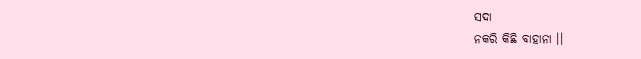ସଦା
ନକରି କିଛି ବାହାନା ।।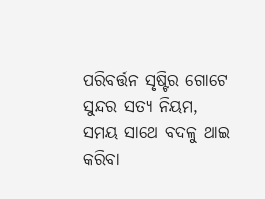ପରିବର୍ତ୍ତନ ସୃଷ୍ଟିର ଗୋଟେ
ସୁନ୍ଦର ସତ୍ୟ ନିୟମ,
ସମୟ ସାଥେ ବଦଳୁ ଥାଇ
କରିବା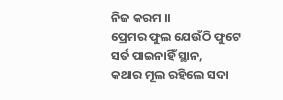ନିଜ କରମ ।।
ପ୍ରେମର ଫୁଲ ଯେଉଁଠି ଫୁଟେ
ସର୍ତ ପାଇନାହିଁ ସ୍ଥାନ,
କଥାର ମୂଲ ରହିଲେ ସଦା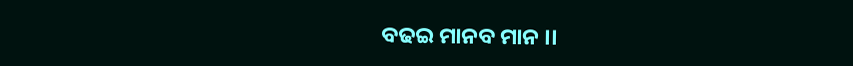ବଢଇ ମାନବ ମାନ ।।